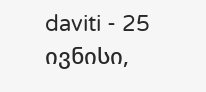daviti - 25 ივნისი,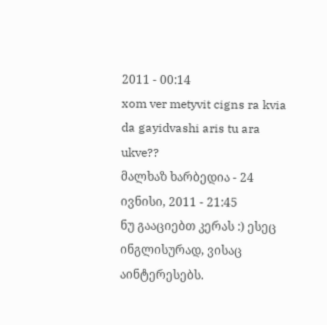2011 - 00:14
xom ver metyvit cigns ra kvia da gayidvashi aris tu ara ukve??
მალხაზ ხარბედია - 24 ივნისი, 2011 - 21:45
ნუ გააციებთ კერას :) ესეც ინგლისურად, ვისაც აინტერესებს.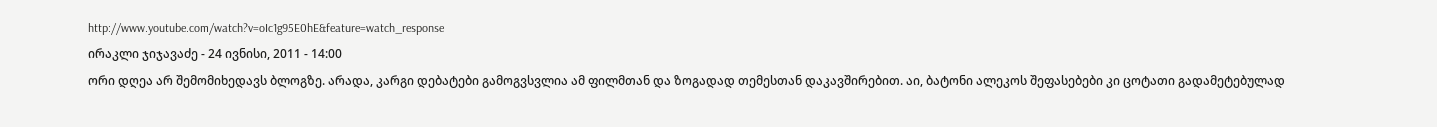http://www.youtube.com/watch?v=oIc1g95E0hE&feature=watch_response
ირაკლი ჯიჯავაძე - 24 ივნისი, 2011 - 14:00
ორი დღეა არ შემომიხედავს ბლოგზე. არადა, კარგი დებატები გამოგვსვლია ამ ფილმთან და ზოგადად თემესთან დაკავშირებით. აი, ბატონი ალეკოს შეფასებები კი ცოტათი გადამეტებულად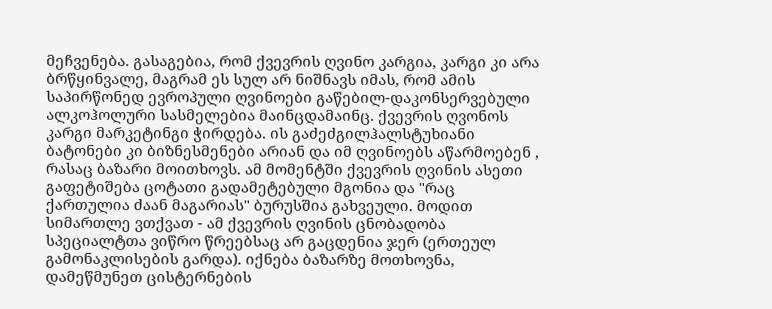მეჩვენება. გასაგებია, რომ ქვევრის ღვინო კარგია, კარგი კი არა ბრწყინვალე, მაგრამ ეს სულ არ ნიშნავს იმას, რომ ამის საპირწონედ ევროპული ღვინოები გაწებილ-დაკონსერვებული ალკოჰოლური სასმელებია მაინცდამაინც. ქვევრის ღვონოს კარგი მარკეტინგი ჭირდება. ის გაძეძგილჰალსტუხიანი ბატონები კი ბიზნესმენები არიან და იმ ღვინოებს აწარმოებენ , რასაც ბაზარი მოითხოვს. ამ მომენტში ქვევრის ღვინის ასეთი გაფეტიშება ცოტათი გადამეტებული მგონია და "რაც ქართულია ძაან მაგარიას" ბურუსშია გახვეული. მოდით სიმართლე ვთქვათ - ამ ქვევრის ღვინის ცნობადობა სპეციალტთა ვიწრო წრეებსაც არ გაცდენია ჯერ (ერთეულ გამონაკლისების გარდა). იქნება ბაზარზე მოთხოვნა, დამეწმუნეთ ცისტერნების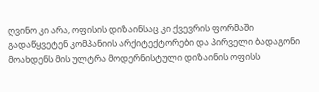ღვინო კი არა, ოფისის დიზაინსაც კი ქვევრის ფორმაში გადაწყვეტენ კომპანიის არქიტექტორები და პირველი ბადაგონი მოახდენს მის ულტრა მოდერნისტული დიზაინის ოფისს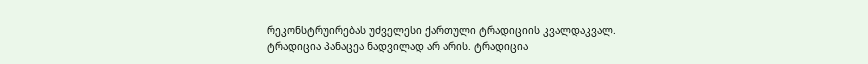რეკონსტრუირებას უძველესი ქართული ტრადიციის კვალდაკვალ.
ტრადიცია პანაცეა ნადვილად არ არის. ტრადიცია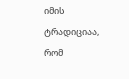იმის ტრადიციაა, რომ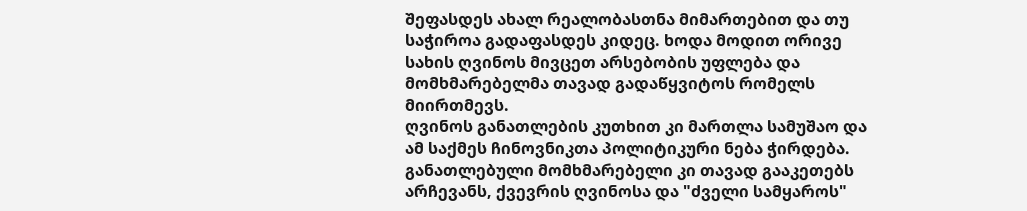შეფასდეს ახალ რეალობასთნა მიმართებით და თუ საჭიროა გადაფასდეს კიდეც. ხოდა მოდით ორივე სახის ღვინოს მივცეთ არსებობის უფლება და მომხმარებელმა თავად გადაწყვიტოს რომელს მიირთმევს.
ღვინოს განათლების კუთხით კი მართლა სამუშაო და ამ საქმეს ჩინოვნიკთა პოლიტიკური ნება ჭირდება.
განათლებული მომხმარებელი კი თავად გააკეთებს არჩევანს, ქვევრის ღვინოსა და "ძველი სამყაროს"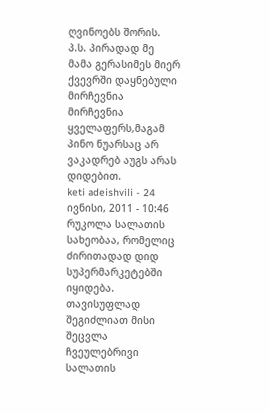ღვინოებს შორის.
პ.ს. პირადად მე მამა გერასიმეს მიერ ქვევრში დაყნებული მირჩევნია მირჩევნია ყველაფერს,მაგამ პინო ნუარსაც არ ვაკადრებ აუგს არას დიდებით.
keti adeishvili - 24 ივნისი, 2011 - 10:46
რუკოლა სალათის სახეობაა, რომელიც ძირითადად დიდ სუპერმარკეტებში იყიდება. თავისუფლად შეგიძლიათ მისი შეცვლა ჩვეულებრივი სალათის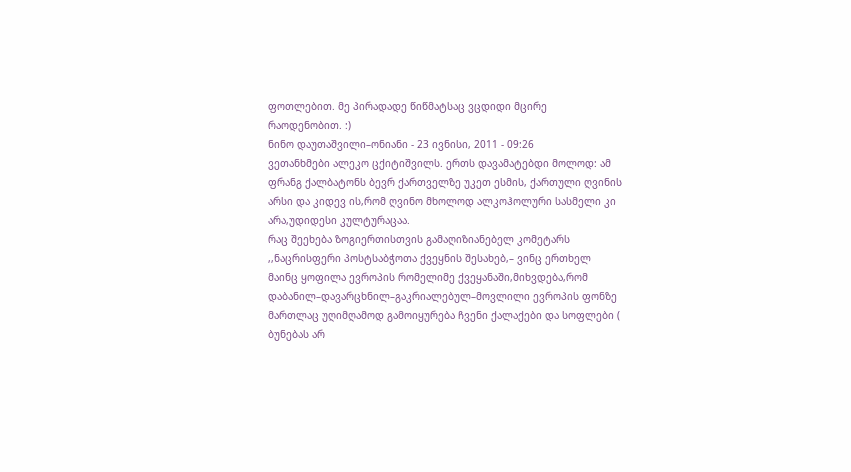ფოთლებით. მე პირადადე წიწმატსაც ვცდიდი მცირე რაოდენობით. :)
ნინო დაუთაშვილი–ონიანი - 23 ივნისი, 2011 - 09:26
ვეთანხმები ალეკო ცქიტიშვილს. ერთს დავამატებდი მოლოდ: ამ ფრანგ ქალბატონს ბევრ ქართველზე უკეთ ესმის, ქართული ღვინის არსი და კიდევ ის,რომ ღვინო მხოლოდ ალკოჰოლური სასმელი კი არა,უდიდესი კულტურაცაა.
რაც შეეხება ზოგიერთისთვის გამაღიზიანებელ კომეტარს ,,ნაცრისფერი პოსტსაბჭოთა ქვეყნის შესახებ,– ვინც ერთხელ მაინც ყოფილა ევროპის რომელიმე ქვეყანაში,მიხვდება,რომ დაბანილ–დავარცხნილ–გაკრიალებულ–მოვლილი ევროპის ფონზე მართლაც უღიმღამოდ გამოიყურება ჩვენი ქალაქები და სოფლები ( ბუნებას არ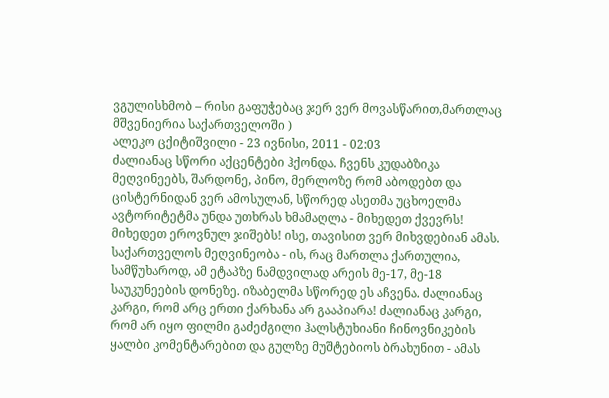ვგულისხმობ – რისი გაფუჭებაც ჯერ ვერ მოვასწარით,მართლაც მშვენიერია საქართველოში )
ალეკო ცქიტიშვილი - 23 ივნისი, 2011 - 02:03
ძალიანაც სწორი აქცენტები ჰქონდა. ჩვენს კუდაბზიკა მეღვინეებს, შარდონე, პინო, მერლოზე რომ აბოდებთ და ცისტერნიდან ვერ ამოსულან, სწორედ ასეთმა უცხოელმა ავტორიტეტმა უნდა უთხრას ხმამაღლა - მიხედეთ ქვევრს! მიხედეთ ეროვნულ ჯიშებს! ისე, თავისით ვერ მიხვდებიან ამას. საქართველოს მეღვინეობა - ის, რაც მართლა ქართულია, სამწუხაროდ, ამ ეტაპზე ნამდვილად არეის მე-17, მე-18 საუკუნეების დონეზე. იზაბელმა სწორედ ეს აჩვენა. ძალიანაც კარგი, რომ არც ერთი ქარხანა არ გააპიარა! ძალიანაც კარგი, რომ არ იყო ფილმი გაძეძგილი ჰალსტუხიანი ჩინოვნიკების ყალბი კომენტარებით და გულზე მუშტებიოს ბრახუნით - ამას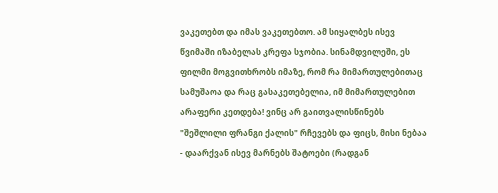ვაკეთებთ და იმას ვაკეთებთო. ამ სიყალბეს ისევ წვიმაში იზაბელას კრეფა სჯობია. სინამდვილეში, ეს ფილმი მოგვითხრობს იმაზე, რომ რა მიმართულებითაც სამუშაოა და რაც გასაკეთებელია, იმ მიმართულებით არაფერი კეთდება! ვინც არ გაითვალისწინებს "შეშლილი ფრანგი ქალის" რჩევებს და ფიცს, მისი ნებაა - დაარქვან ისევ მარნებს შატოები (რადგან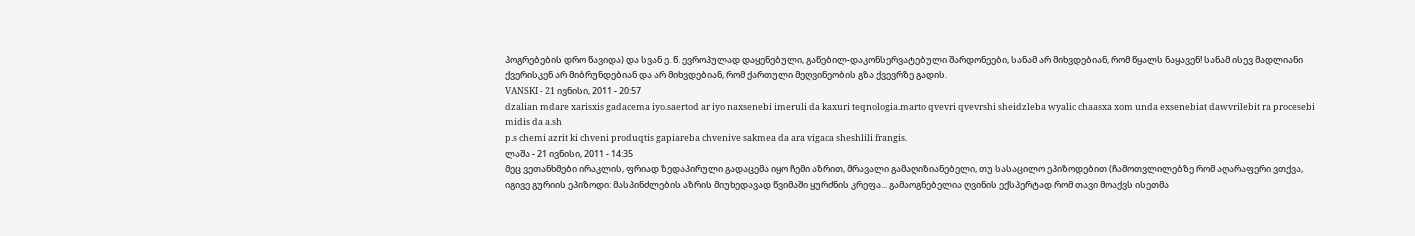პოგრებების დრო წავიდა) და სვან ე. წ. ევროპულად დაყენებული, გაწებილ-დაკონსერვატებული შარდონეები, სანამ არ მიხვდებიან, რომ წყალს ნაყავენ! სანამ ისევ მადლიანი ქვერისკენ არ მიბრუნდებიან და არ მიხვდებიან, რომ ქართული მეღვინეობის გზა ქვევრზე გადის.
VANSKI - 21 ივნისი, 2011 - 20:57
dzalian mdare xarisxis gadacema iyo.saertod ar iyo naxsenebi imeruli da kaxuri teqnologia.marto qvevri qvevrshi sheidzleba wyalic chaasxa xom unda exsenebiat dawvrilebit ra procesebi midis da a.sh
p.s chemi azrit ki chveni produqtis gapiareba chvenive sakmea da ara vigaca sheshlili frangis.
ლაშა - 21 ივნისი, 2011 - 14:35
მეც ვეთანხმები ირაკლის, ფრიად ზედაპირული გადაცემა იყო ჩემი აზრით, მრავალი გამაღიზიანებელი, თუ სასაცილო ეპიზოდებით (ჩამოთვლილებზე რომ აღარაფერი ვთქვა, იგივე გურიის ეპიზოდი: მასპინძლების აზრის მიუხედავად წვიმაში ყურძნის კრეფა... გამაოგნებელია ღვინის ექსპერტად რომ თავი მოაქვს ისეთმა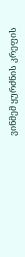ვინმემ ყურძნის კრეფის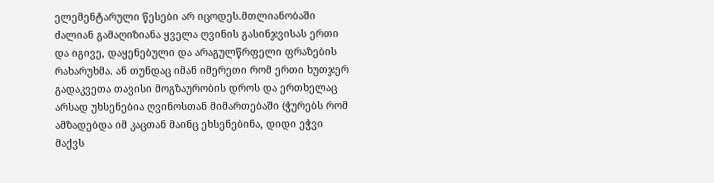ელემენტარული წესები არ იცოდეს.მთლიანობაში ძალიან გამაღიზიანა ყველა ღვინის გასინჯვისას ერთი და იგივე, დაყენებული და არაგულწრფელი ფრაზების რახარუხმა. ან თუნდაც იმან იმერეთი რომ ერთი ხუთჯერ გადაკვეთა თავისი მოგზაურობის დროს და ერთხელაც არსად უხსენებია ღვინოსთან მიმართებაში (ჭურებს რომ ამზადებდა იმ კაცთან მაინც ეხსენებინა, დიდი ეჭვი მაქვს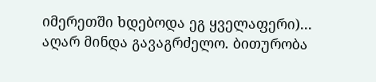იმერეთში ხდებოდა ეგ ყველაფერი)... აღარ მინდა გავაგრძელო. ბითურობა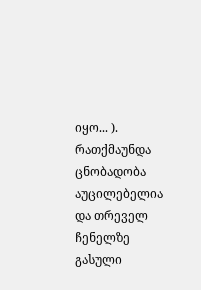იყო... ). რათქმაუნდა ცნობადობა აუცილებელია და თრეველ ჩენელზე გასული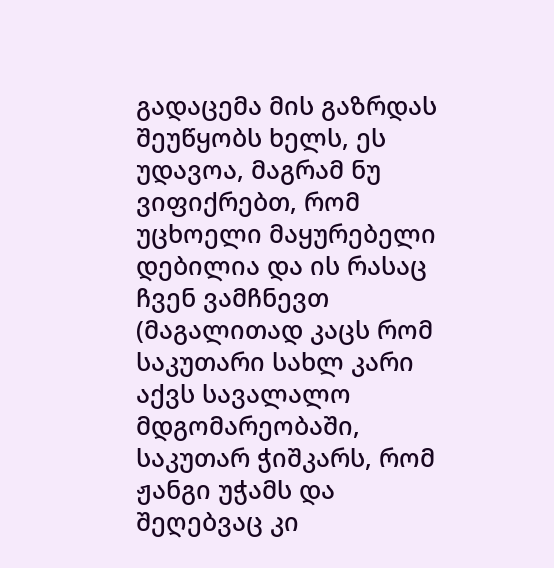გადაცემა მის გაზრდას შეუწყობს ხელს, ეს უდავოა, მაგრამ ნუ ვიფიქრებთ, რომ უცხოელი მაყურებელი დებილია და ის რასაც ჩვენ ვამჩნევთ (მაგალითად კაცს რომ საკუთარი სახლ კარი აქვს სავალალო მდგომარეობაში, საკუთარ ჭიშკარს, რომ ჟანგი უჭამს და შეღებვაც კი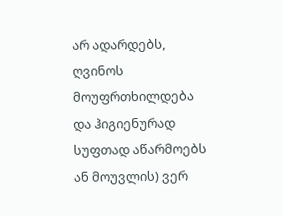არ ადარდებს, ღვინოს მოუფრთხილდება და ჰიგიენურად სუფთად აწარმოებს ან მოუვლის) ვერ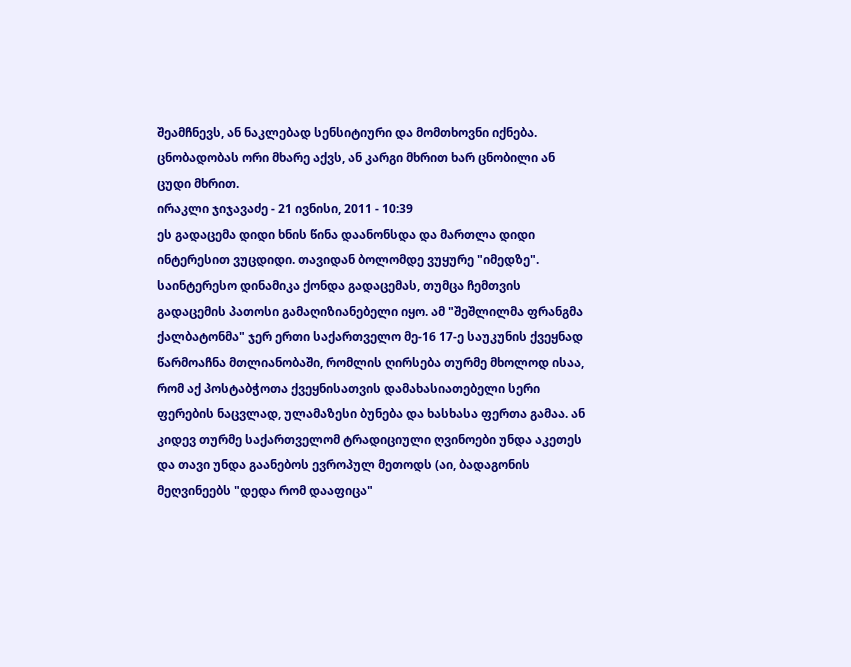შეამჩნევს, ან ნაკლებად სენსიტიური და მომთხოვნი იქნება. ცნობადობას ორი მხარე აქვს, ან კარგი მხრით ხარ ცნობილი ან ცუდი მხრით.
ირაკლი ჯიჯავაძე - 21 ივნისი, 2011 - 10:39
ეს გადაცემა დიდი ხნის წინა დაანონსდა და მართლა დიდი ინტერესით ვუცდიდი. თავიდან ბოლომდე ვუყურე "იმედზე". საინტერესო დინამიკა ქონდა გადაცემას, თუმცა ჩემთვის გადაცემის პათოსი გამაღიზიანებელი იყო. ამ "შეშლილმა ფრანგმა ქალბატონმა" ჯერ ერთი საქართველო მე-16 17-ე საუკუნის ქვეყნად წარმოაჩნა მთლიანობაში, რომლის ღირსება თურმე მხოლოდ ისაა, რომ აქ პოსტაბჭოთა ქვეყნისათვის დამახასიათებელი სერი ფერების ნაცვლად, ულამაზესი ბუნება და ხასხასა ფერთა გამაა. ან კიდევ თურმე საქართველომ ტრადიციული ღვინოები უნდა აკეთეს და თავი უნდა გაანებოს ევროპულ მეთოდს (აი, ბადაგონის მეღვინეებს "დედა რომ დააფიცა"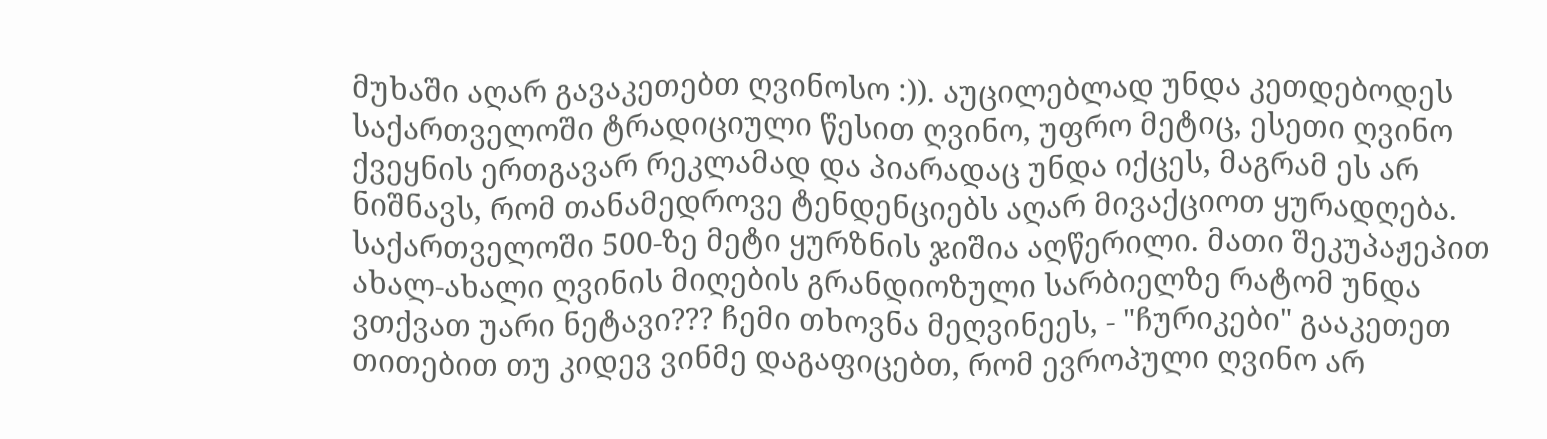მუხაში აღარ გავაკეთებთ ღვინოსო :)). აუცილებლად უნდა კეთდებოდეს საქართველოში ტრადიციული წესით ღვინო, უფრო მეტიც, ესეთი ღვინო ქვეყნის ერთგავარ რეკლამად და პიარადაც უნდა იქცეს, მაგრამ ეს არ ნიშნავს, რომ თანამედროვე ტენდენციებს აღარ მივაქციოთ ყურადღება. საქართველოში 500-ზე მეტი ყურზნის ჯიშია აღწერილი. მათი შეკუპაჟეპით ახალ-ახალი ღვინის მიღების გრანდიოზული სარბიელზე რატომ უნდა ვთქვათ უარი ნეტავი??? ჩემი თხოვნა მეღვინეეს, - "ჩურიკები" გააკეთეთ თითებით თუ კიდევ ვინმე დაგაფიცებთ, რომ ევროპული ღვინო არ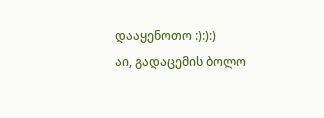დააყენოთო :):):)
აი, გადაცემის ბოლო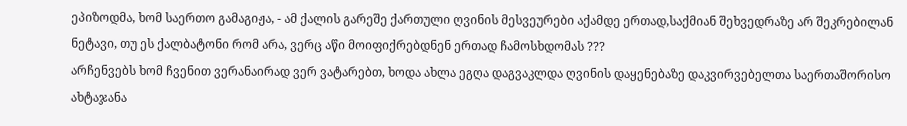ეპიზოდმა, ხომ საერთო გამაგიჟა, - ამ ქალის გარეშე ქართული ღვინის მესვეურები აქამდე ერთად,საქმიან შეხვედრაზე არ შეკრებილან ნეტავი, თუ ეს ქალბატონი რომ არა, ვერც აწი მოიფიქრებდნენ ერთად ჩამოსხდომას ???
არჩენვებს ხომ ჩვენით ვერანაირად ვერ ვატარებთ, ხოდა ახლა ეგღა დაგვაკლდა ღვინის დაყენებაზე დაკვირვებელთა საერთაშორისო ახტაჯანა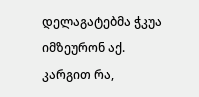დელაგატებმა ჭკუა იმზეურონ აქ.
კარგით რა,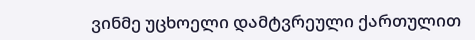ვინმე უცხოელი დამტვრეული ქართულით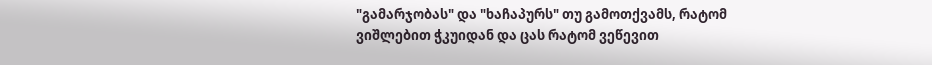"გამარჯობას" და "ხაჩაპურს" თუ გამოთქვამს, რატომ ვიშლებით ჭკუიდან და ცას რატომ ვეწევით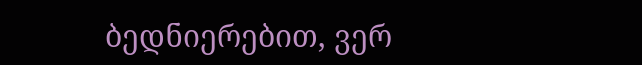ბედნიერებით, ვერ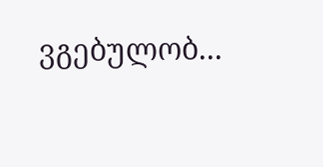ვგებულობ...